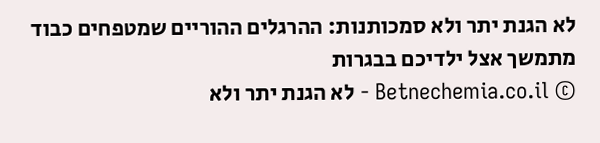לא הגנת יתר ולא סמכותנות: ההרגלים ההוריים שמטפחים כבוד מתמשך אצל ילדיכם בבגרות
© Betnechemia.co.il - לא הגנת יתר ולא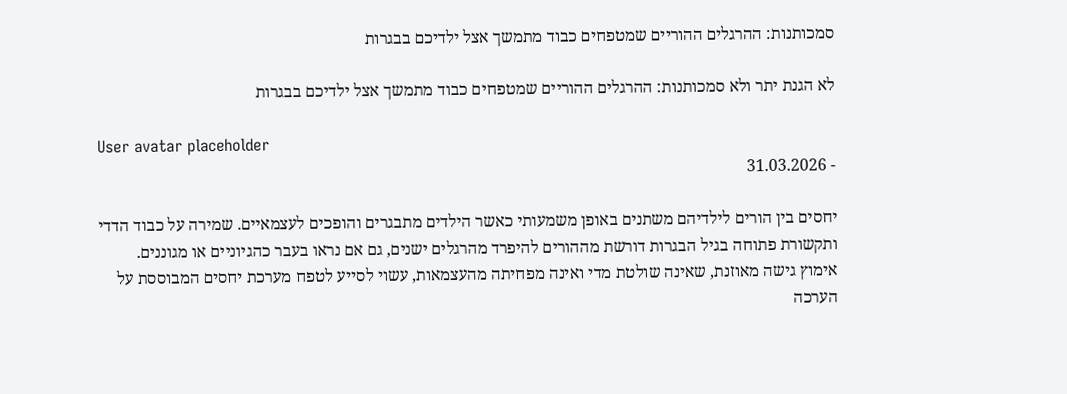סמכותנות: ההרגלים ההוריים שמטפחים כבוד מתמשך אצל ילדיכם בבגרות

לא הגנת יתר ולא סמכותנות: ההרגלים ההוריים שמטפחים כבוד מתמשך אצל ילדיכם בבגרות

User avatar placeholder
- 31.03.2026

יחסים בין הורים לילדיהם משתנים באופן משמעותי כאשר הילדים מתבגרים והופכים לעצמאיים. שמירה על כבוד הדדי ותקשורת פתוחה בגיל הבגרות דורשת מההורים להיפרד מהרגלים ישנים, גם אם נראו בעבר כהגיוניים או מגוננים. אימוץ גישה מאוזנת, שאינה שולטת מדי ואינה מפחיתה מהעצמאות, עשוי לסייע לטפח מערכת יחסים המבוססת על הערכה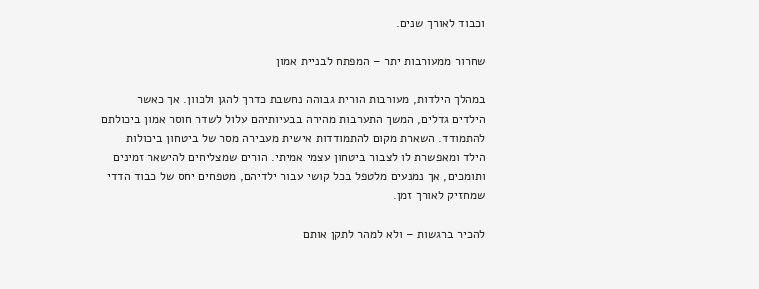וכבוד לאורך שנים.

שחרור ממעורבות יתר – המפתח לבניית אמון

במהלך הילדות, מעורבות הורית גבוהה נחשבת כדרך להגן ולכוון. אך כאשר הילדים גדלים, המשך התערבות מהירה בבעיותיהם עלול לשדר חוסר אמון ביכולתם להתמודד. השארת מקום להתמודדות אישית מעבירה מסר של ביטחון ביכולות הילד ומאפשרת לו לצבור ביטחון עצמי אמיתי. הורים שמצליחים להישאר זמינים ותומכים, אך נמנעים מלטפל בכל קושי עבור ילדיהם, מטפחים יחס של כבוד הדדי שמחזיק לאורך זמן.

להכיר ברגשות – ולא למהר לתקן אותם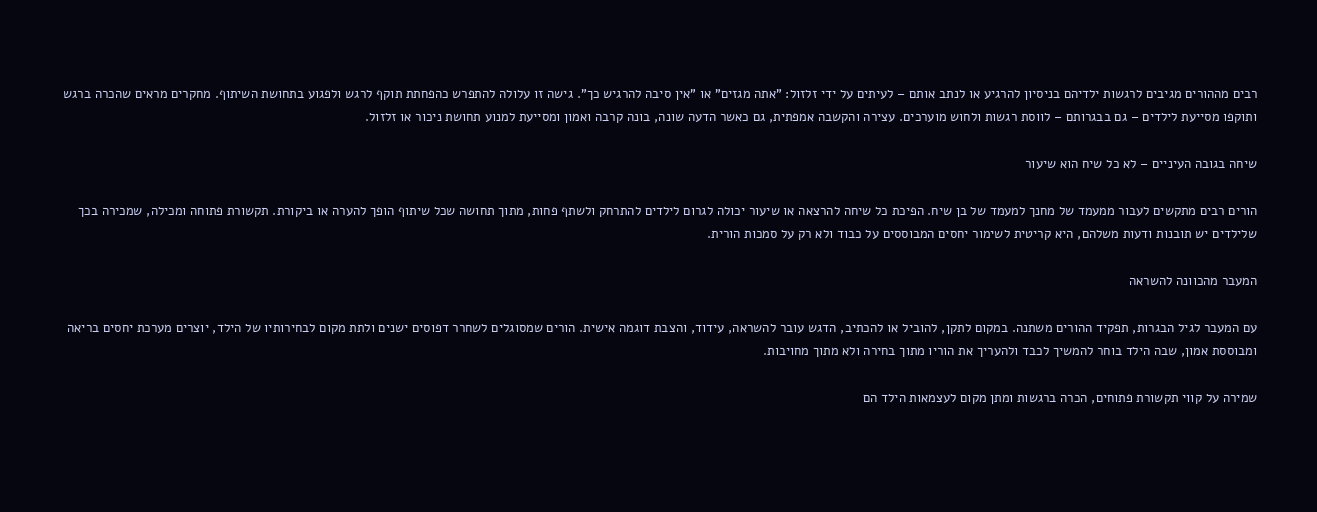רבים מההורים מגיבים לרגשות ילדיהם בניסיון להרגיע או לנתב אותם – לעיתים על ידי זלזול: "אתה מגזים" או "אין סיבה להרגיש כך". גישה זו עלולה להתפרש כהפחתת תוקף לרגש ולפגוע בתחושת השיתוף. מחקרים מראים שהכרה ברגש ותוקפו מסייעת לילדים – גם בבגרותם – לווסת רגשות ולחוש מוערכים. עצירה והקשבה אמפתית, גם כאשר הדעה שונה, בונה קרבה ואמון ומסייעת למנוע תחושת ניכור או זלזול.

שיחה בגובה העיניים – לא כל שיח הוא שיעור

הורים רבים מתקשים לעבור ממעמד של מחנך למעמד של בן שיח. הפיכת כל שיחה להרצאה או שיעור יכולה לגרום לילדים להתרחק ולשתף פחות, מתוך תחושה שכל שיתוף הופך להערה או ביקורת. תקשורת פתוחה ומכילה, שמכירה בכך שלילדים יש תובנות ודעות משלהם, היא קריטית לשימור יחסים המבוססים על כבוד ולא רק על סמכות הורית.

המעבר מהכוונה להשראה

עם המעבר לגיל הבגרות, תפקיד ההורים משתנה. במקום לתקן, להוביל או להכתיב, הדגש עובר להשראה, עידוד, והצבת דוגמה אישית. הורים שמסוגלים לשחרר דפוסים ישנים ולתת מקום לבחירותיו של הילד, יוצרים מערכת יחסים בריאה ומבוססת אמון, שבה הילד בוחר להמשיך לכבד ולהעריך את הוריו מתוך בחירה ולא מתוך מחויבות.

שמירה על קווי תקשורת פתוחים, הכרה ברגשות ומתן מקום לעצמאות הילד הם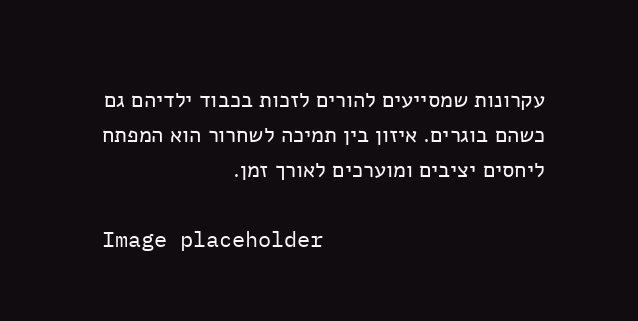עקרונות שמסייעים להורים לזכות בכבוד ילדיהם גם כשהם בוגרים. איזון בין תמיכה לשחרור הוא המפתח ליחסים יציבים ומוערכים לאורך זמן.

Image placeholder